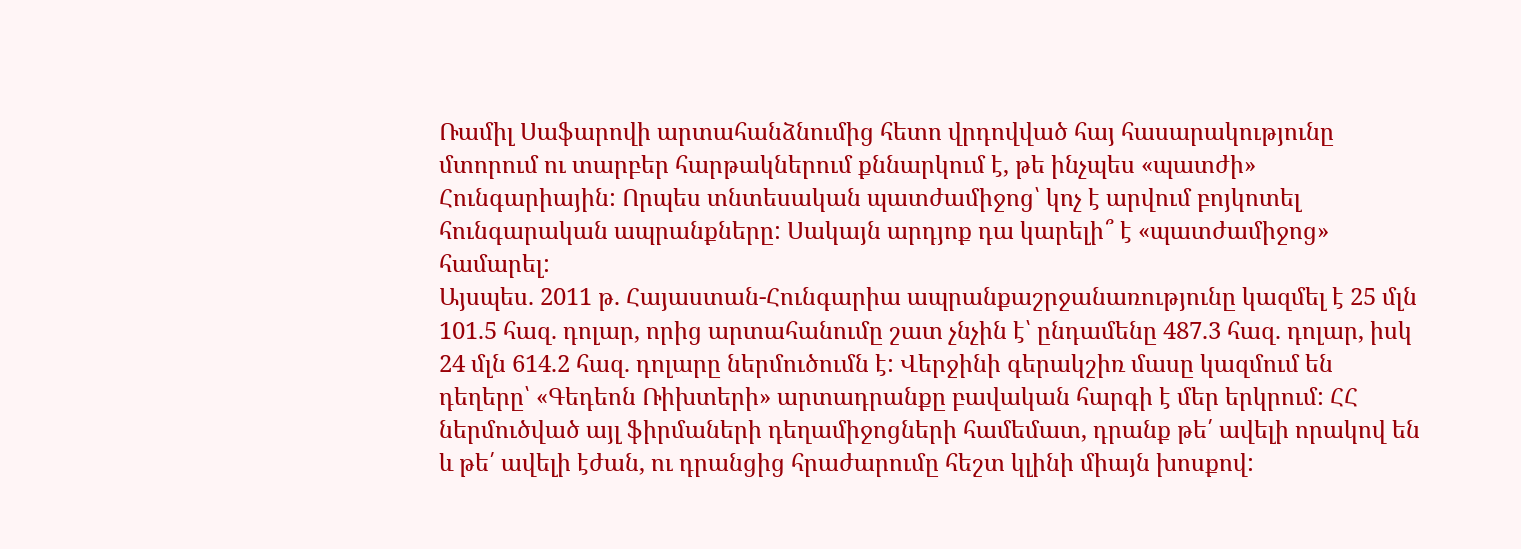Ռամիլ Սաֆարովի արտահանձնումից հետո վրդովված հայ հասարակությունը մտորում ու տարբեր հարթակներում քննարկում է, թե ինչպես «պատժի» Հունգարիային: Որպես տնտեսական պատժամիջոց՝ կոչ է արվում բոյկոտել հունգարական ապրանքները: Սակայն արդյոք դա կարելի՞ է «պատժամիջոց» համարել:
Այսպես. 2011 թ. Հայաստան-Հունգարիա ապրանքաշրջանառությունը կազմել է 25 մլն 101.5 հազ. դոլար, որից արտահանումը շատ չնչին է՝ ընդամենը 487.3 հազ. դոլար, իսկ 24 մլն 614.2 հազ. դոլարը ներմուծումն է: Վերջինի գերակշիռ մասը կազմում են դեղերը՝ «Գեդեոն Ռիխտերի» արտադրանքը բավական հարգի է մեր երկրում: ՀՀ ներմուծված այլ ֆիրմաների դեղամիջոցների համեմատ, դրանք թե՛ ավելի որակով են և թե՛ ավելի էժան, ու դրանցից հրաժարումը հեշտ կլինի միայն խոսքով: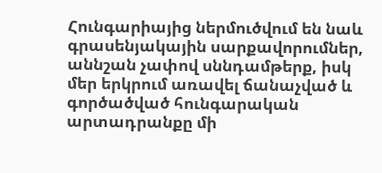Հունգարիայից ներմուծվում են նաև գրասենյակային սարքավորումներ, աննշան չափով սննդամթերք, իսկ մեր երկրում առավել ճանաչված և գործածված հունգարական արտադրանքը մի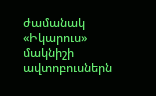ժամանակ «Իկարուս» մակնիշի ավտոբուսներն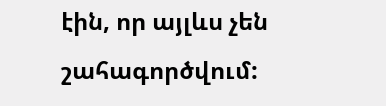էին, որ այլևս չեն շահագործվում: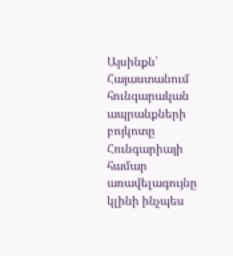Այսինքն՝ Հայաստանում հունգարական ապրանքների բոյկոտը Հունգարիայի համար առավելագույնը կլինի ինչպես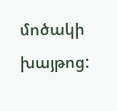մոծակի խայթոց: